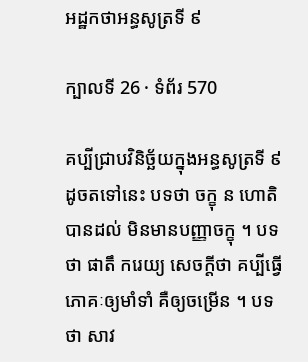អដ្ឋកថាអន្ធសូត្រទី ៩

ក្បាលទី 26 · ទំព័រ 570

គប្បីជ្រាបវិនិច្ឆ័យក្នុងអន្ធសូត្រទី ៩ ដូចតទៅនេះ បទថា ចក្ខុ ន ហោតិ បានដល់ មិនមានបញ្ញាចក្ខុ ។ បទថា ផាតឹ ករេយ្យ សេចក្តីថា គប្បីធ្វើភោគៈឲ្យមាំទាំ គឺឲ្យចម្រើន ។ បទថា សាវ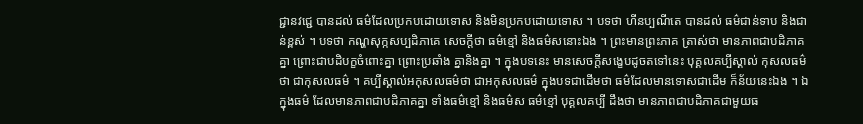ជ្ជានវជ្ជេ បានដល់ ធម៌ដែលប្រកបដោយទោស និងមិនប្រកបដោយទោស ។ បទថា ហីនប្បណីតេ បានដល់ ធម៌ជាន់ទាប និងជាន់ខ្ពស់ ។ បទថា កណ្ហសុក្កសប្បដិភាគេ សេចក្តីថា ធម៌ខ្មៅ និងធម៌សនោះឯង ។ ព្រះមានព្រះភាគ ត្រាស់ថា មានភាពជាបដិភាគគ្នា ព្រោះជាបដិបក្ខចំពោះគ្នា ព្រោះប្រឆាំង គ្នានិងគ្នា ។ ក្នុងបទនេះ មានសេចក្តីសង្ខេបដូចតទៅនេះ បុគ្គលគប្បីស្គាល់ កុសលធម៌ថា ជាកុសលធម៌ ។ គប្បីស្គាល់អកុសលធម៌ថា ជាអកុសលធម៌ ក្នុងបទជាដើមថា ធម៌ដែលមានទោសជាដើម ក៏ន័យនេះឯង ។ ឯក្នុងធម៌ ដែលមានភាពជាបដិភាគគ្នា ទាំងធម៌ខ្មៅ និងធម៌ស ធម៌ខ្មៅ បុគ្គលគប្បី ដឹងថា មានភាពជាបដិភាគជាមួយធ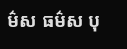ម៌ស ធម៌ស បុ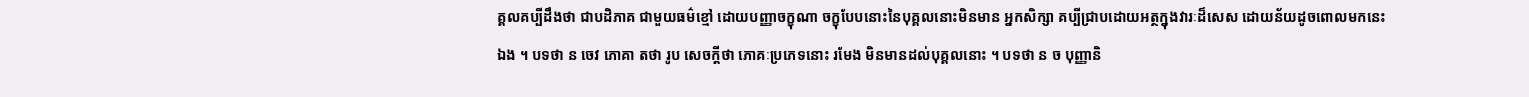គ្គលគប្បីដឹងថា ជាបដិភាគ ជាមួយធម៌ខ្មៅ ដោយបញ្ញាចក្ខុណា ចក្ខុបែបនោះនៃបុគ្គលនោះមិនមាន អ្នកសិក្សា គប្បីជ្រាបដោយអត្ថក្នុងវារៈដ៏សេស ដោយន័យដូចពោលមកនេះឯង ។ បទថា ន ចេវ ភោគា តថា រូប សេចក្តីថា ភោគៈប្រភេទនោះ រមែង មិនមានដល់បុគ្គលនោះ ។ បទថា ន ច បុញ្ញានិ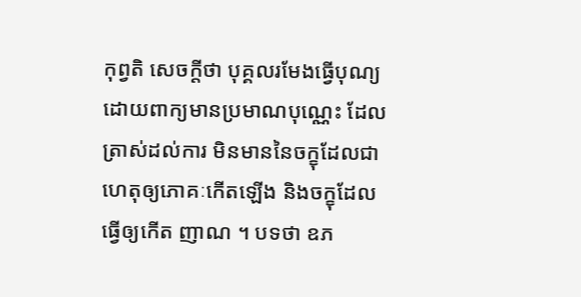កុព្វតិ សេចក្តីថា បុគ្គលរមែងធ្វើបុណ្យដោយពាក្យមានប្រមាណបុណ្ណេះ ដែលត្រាស់ដល់ការ មិនមាននៃចក្ខុដែលជាហេតុឲ្យភោគៈកើតឡើង និងចក្ខុដែលធ្វើឲ្យកើត ញាណ ។ បទថា ឧភ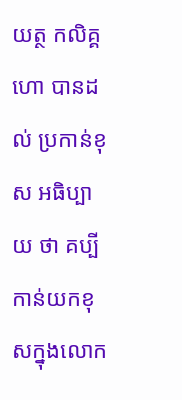យត្ថ កលិគ្គហោ បានដល់ ប្រកាន់ខុស អធិប្បាយ ថា គប្បីកាន់យកខុសក្នុងលោក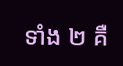ទាំង ២ គឺ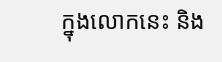ក្នុងលោកនេះ និង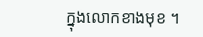ក្នុងលោកខាងមុខ ។